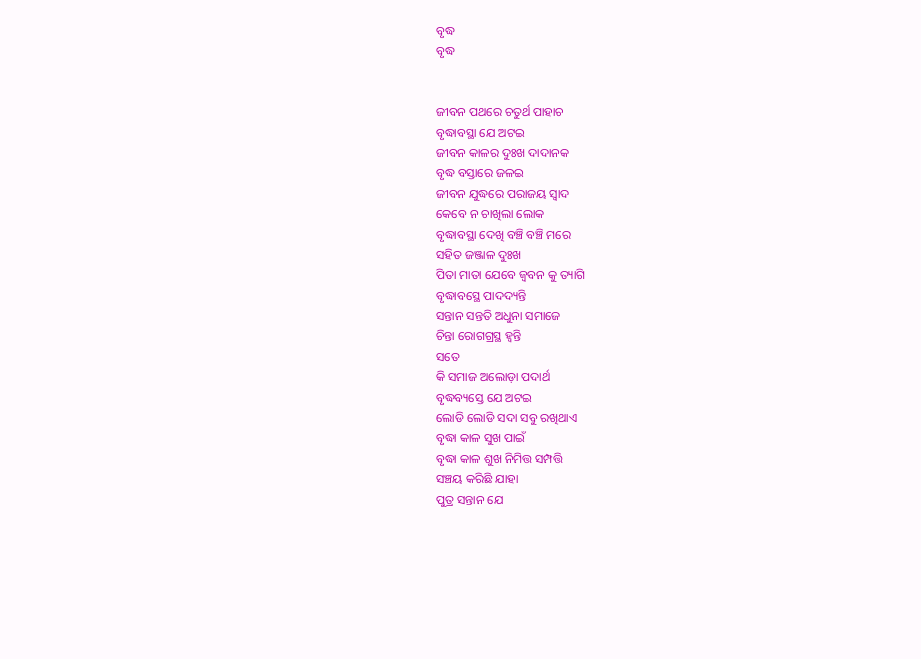ବୃଦ୍ଧ
ବୃଦ୍ଧ


ଜୀବନ ପଥରେ ଚତୁର୍ଥ ପାହାଚ
ବୃଦ୍ଧାବସ୍ଥା ଯେ ଅଟଇ
ଜୀବନ କାଳର ଦୁଃଖ ଦାଦାନକ
ବୃଦ୍ଧ ବସ୍ତାରେ ଜଳଇ
ଜୀବନ ଯୁଦ୍ଧରେ ପରାଜୟ ସ୍ୱାଦ
କେବେ ନ ଚାଖିଲା ଲୋକ
ବୃଦ୍ଧାବସ୍ଥା ଦେଖି ବଞ୍ଚି ବଞ୍ଚି ମରେ
ସହିତ ଜଞ୍ଜାଳ ଦୁଃଖ
ପିତା ମାତା ଯେବେ ଜ୍ୱବନ କୁ ତ୍ୟାଗି
ବୃଦ୍ଧାବସ୍ଥେ ପାଦଦ୍ୟନ୍ତି
ସନ୍ତାନ ସନ୍ତତି ଅଧୁନା ସମାଜେ
ଚିନ୍ତା ରୋଗଗ୍ରସ୍ଥ ହ୍ୱନ୍ତି
ସତେ
କି ସମାଜ ଅଲୋଡ଼ା ପଦାର୍ଥ
ବୃଦ୍ଧବ୍ୟସ୍ତେ ଯେ ଅଟଇ
ଲୋଡି ଲୋଡି ସଦା ସବୁ ରଖିଥାଏ
ବୃଦ୍ଧା କାଳ ସୁଖ ପାଇଁ
ବୃଦ୍ଧା କାଳ ଶୁଖ ନିମିତ୍ତ ସମ୍ପତ୍ତି
ସଞ୍ଚୟ କରିଛି ଯାହା
ପୁତ୍ର ସନ୍ତାନ ଯେ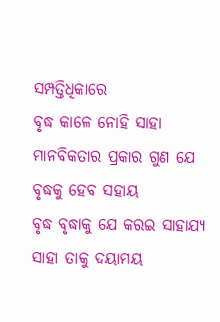ସମ୍ପତ୍ତିଧିକାରେ
ବୃଦ୍ଧ କାଳେ ନୋହି ସାହା
ମାନବିକତାର ପ୍ରକାର ଗୁଣ ଯେ
ବୃଦ୍ଧକୁ ହେବ ସହାୟ
ବୃଦ୍ଧ ବୃଦ୍ଧାକୁ ଯେ କରଇ ସାହାଯ୍ୟ
ସାହା ତାକୁ ଦୟାମୟ